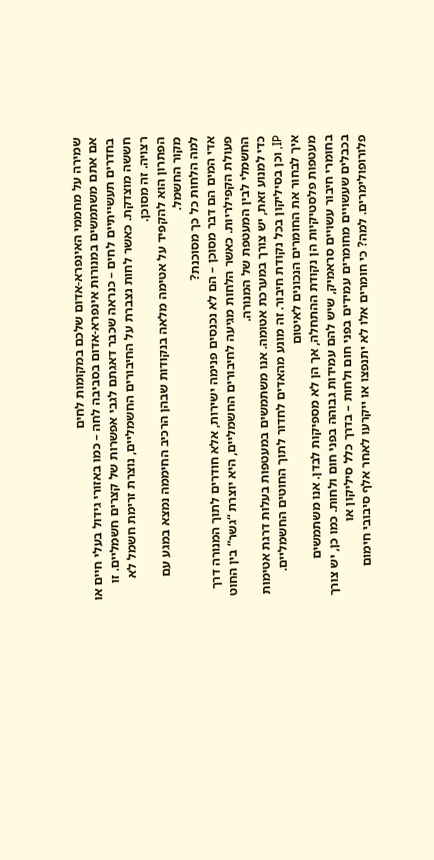שמירה על מחממי האינפרא-אדום שלכם במקומות לחים
אם אתם משתמשים במנורות אינפרא-אדום בסביבה לחה – כמו באזורי גידול בעלי חיים או בחדרים תעשייתיים לחים – כנראה שכבר דאגתם לגבי אפשרות של קצרים חשמליים. זו חששה מוצדקת. כאשר לחות נצברת על החיבורים החשמליים, נוצרת זרימת חשמל לא רצויה. זה מסוכן.
הפתרון הוא להקפיד על אטימה מלאה בנקודות שבהן הרכיב החיממה נמצא במגע עם מקור החשמל.
למה הלחות כל כך מסוכנת?
אדי המים הם דבר מסוכן – הם לא נכנסים פנימה ישירות, אלא חודרים לתוך המנורה דרך פעולת הקפילריות. כאשר הלחות מגיעה לחיבורים החשמליים, היא יוצרת “גשר” בין החוט החשמלי לבין המעטפת של המנורה.
כדי למנוע זאת, יש צורך במערכת אטומה. אנו משתמשים במעטפות בעלות דרגת אטימות IP, וכן בסיליקון בכל נקודת חיבור. זה מונע מהאדים לחדור לתוך החוטים החשמליים.
איך לבחור את החומרים הנכונים לאיטום
מעטפות פלסטיקיות הן נקודת ההתחלה, אך הן לא מספיקות לבדן. אנו משתמשים בחומרי חיבור עשויים סראמיק, שיש להם עמידות גבוהה בפני חום ולחות. כמו כן, יש צורך בכבלים שעשויים מחומרים עמידים בפני חום ולחות – בדרך כלל סיליקון או פלורופולימרים. למה? כי חומרים אלו לא יתנפצו או ייקרעו לאחר אלף סיבובי חימום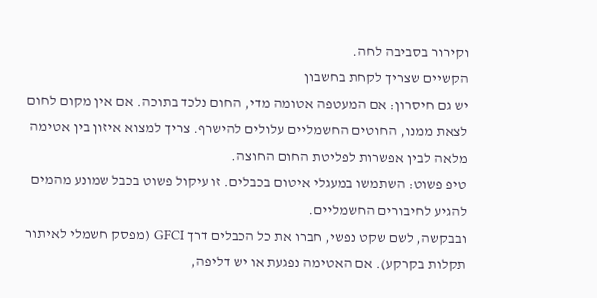וקירור בסביבה לחה.
הקשיים שצריך לקחת בחשבון
יש גם חיסרון: אם המעטפה אטומה מדי, החום נלכד בתוכה. אם אין מקום לחום לצאת ממנו, החוטים החשמליים עלולים להישרף. צריך למצוא איזון בין אטימה מלאה לבין אפשרות לפליטת החום החוצה.
טיפ פשוט: השתמשו במעגלי איטום בכבלים. זו עיקול פשוט בכבל שמונע מהמים להגיע לחיבורים החשמליים.
ובבקשה, לשם שקט נפשי, חברו את כל הכבלים דרך GFCI (מפסק חשמלי לאיתור תקלות בקרקע). אם האטימה נפגעת או יש דליפה,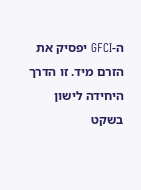ה-GFCI יפסיק את הזרם מיד. זו הדרך היחידה לישון בשקט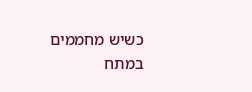כשיש מחממים במתח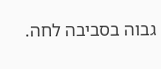גבוה בסביבה לחה.